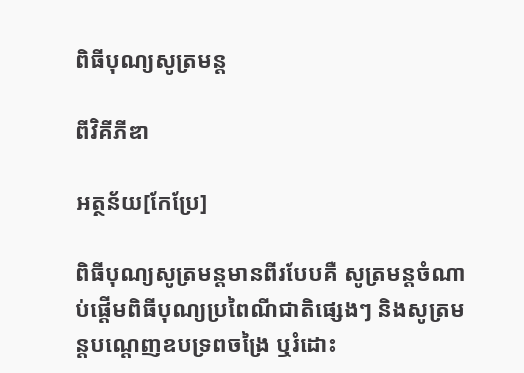ពិធីបុណ្យសូត្រមន្ត

ពីវិគីភីឌា

អត្ថន័យ[កែប្រែ]

ពិធីបុណ្យសូត្រមន្តមានពីរបែបគឺ សូត្រមន្តចំណាប់ផ្ដើមពិធីបុណ្យប្រពៃណីជាតិផ្សេងៗ និងសូត្រមន្តបណ្ដេញឧបទ្រពចង្រៃ ឬរំដោះ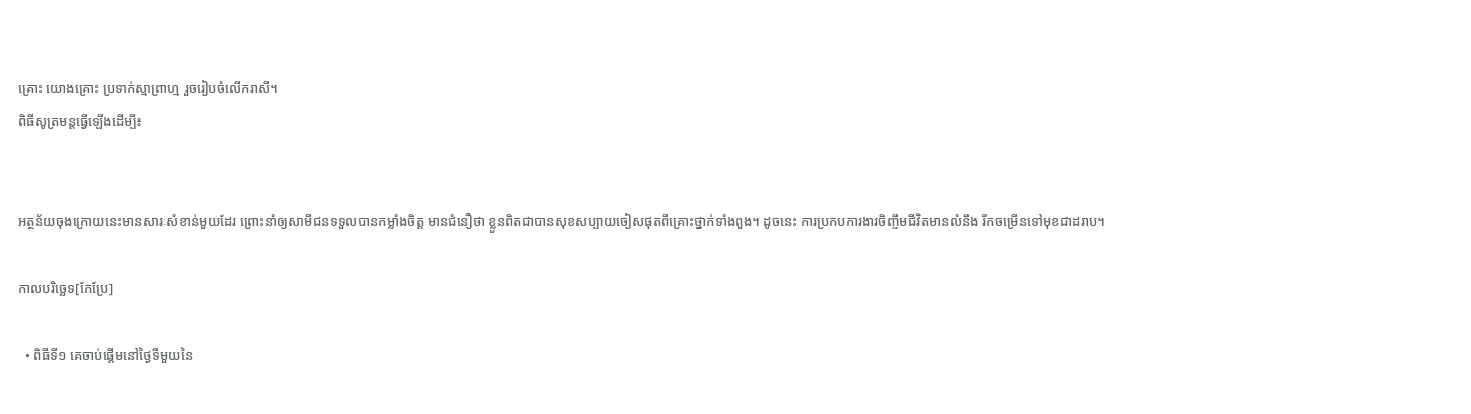គ្រោះ យោងគ្រោះ ប្រទាក់ស្មាព្រាហ្ម រួចរៀបចំលើករាសី។
ពិធីសូត្រមន្តធ្វើឡើងដើម្បី៖


អត្ថន័យចុងក្រោយនេះមានសារៈសំខាន់មួយដែរ ព្រោះនាំឲ្យសាមីជនទទួលបានកម្លាំងចិត្ត មានជំនឿថា ខ្លួនពិតជាបានសុខសប្បាយចៀសផុតពីគ្រោះថ្នាក់ទាំងពួង។ ដូចនេះ ការប្រកបការងារចិញ្ចឹមជីវិតមានលំនឹង រីកចម្រើនទៅមុខជាដរាប។

កាលបរិច្ឆេទ[កែប្រែ]

  • ពិធីទី១ គេចាប់ផ្ដើមនៅថ្ងៃទីមួយនៃ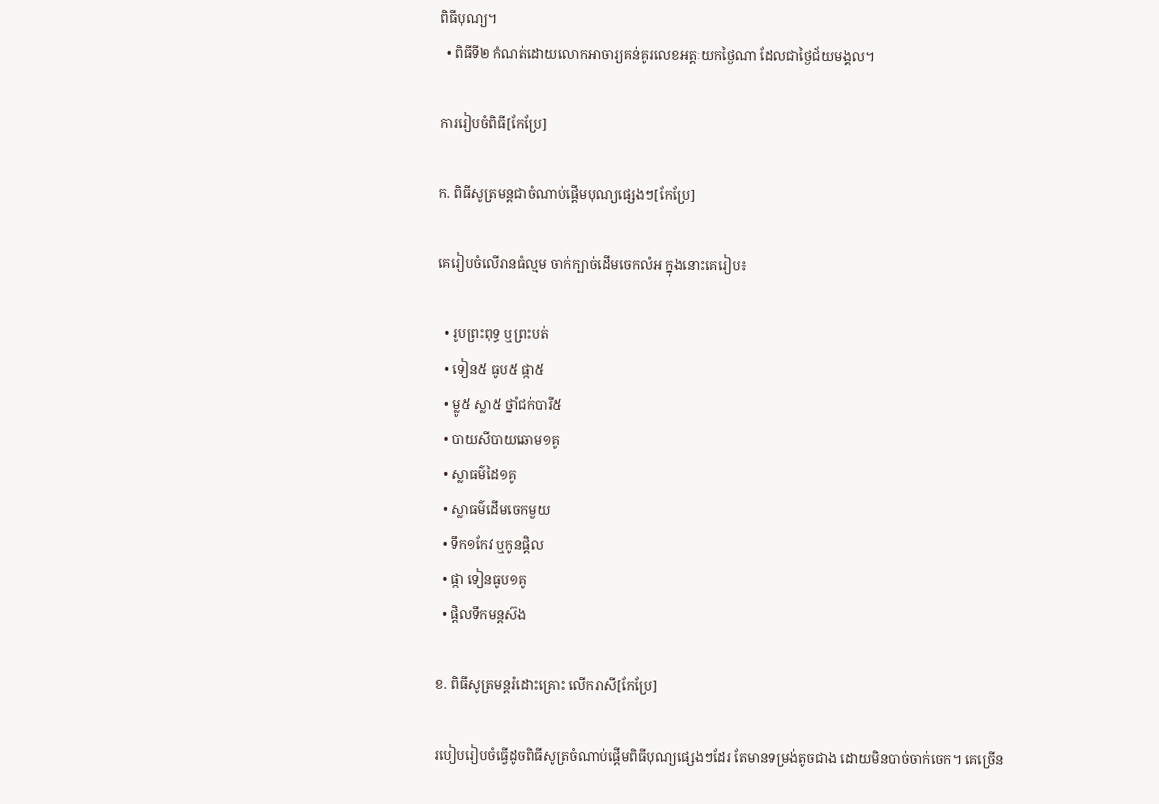ពិធីបុណ្យ។
  • ពិធីទី២ កំណត់ដោយលោកអាចារ្យគន់គូរលេខអត្តៈយកថ្ងៃណា ដែលជាថ្ងៃជ័យមង្គល។

ការរៀបចំពិធី[កែប្រែ]

ក. ពិធីសូត្រមន្តជាចំណាប់ផ្ដើមបុណ្យផ្សេងៗ[កែប្រែ]

គេរៀបចំលើរានធំល្មម ចាក់ក្បាច់ដើមចេកលំអ ក្នុងនោះគេរៀប៖

  • រូបព្រះពុទ្ធ ឬព្រះបត់
  • ទៀន៥ ធូប៥ ផ្កា៥
  • ម្លូ៥ ស្លា៥ ថ្នាំជក់បារី៥
  • បាយសីបាយឆោម១គូ
  • ស្លាធម៌ដៃ១គូ
  • ស្លាធម៌ដើមចេកមួយ
  • ទឹក១កែវ ឬកូនផ្តិល
  • ផ្កា ទៀនធូប១គូ
  • ផ្តិលទឹកមន្តស៊ង

ខ. ពិធីសូត្រមន្តរំដោះគ្រោះ លើករាសី[កែប្រែ]

របៀបរៀបចំធ្វើដូចពិធីសូត្រចំណាប់ផ្ដើមពិធីបុណ្យផ្សេងៗដែរ តែមានទម្រង់តូចជាង ដោយមិនបាច់ចាក់ចេក។ គេច្រើន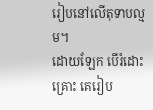រៀបនៅលើតុទាបល្មម។
ដោយឡែក បើរំដោះគ្រោះ គេរៀប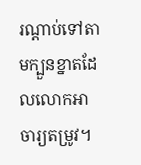រណ្ដាប់ទៅតាមក្បួនខ្នាតដែលលោកអាចារ្យតម្រូវ។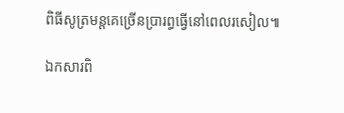ពិធីសូត្រមន្តគេច្រើនប្រារព្ធធ្វើនៅពេលរសៀល៕

ឯកសារពិ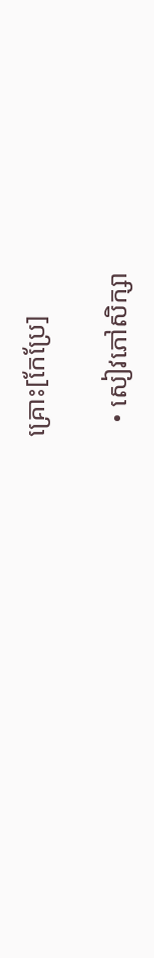គ្រោះ[កែប្រែ]

  • សៀវភៅសិក្សា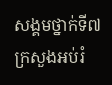សង្គមថ្នាក់ទី៧ ក្រសួងអប់រំ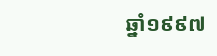ឆ្នាំ១៩៩៧